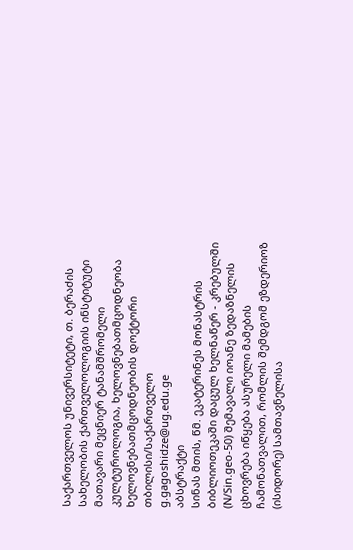საქართველოს უნივერსიტეტი, თ. ბერაძის სახელობის ქართველოლოგიის ინსტიტუტი
მათავარი მეცნიერ ტანამშრომელი
კულტუროლოგია, ხელოვნებათმცოდნეობა
ხელოვნებათმცოდნეობის დოქტორი
თბილისი/საქართველო
g.gagoshidze@ug.edu.ge
აბსტრაქტი
სინას მთის, წმ. ეკატერინეს მონასტრის ბიბლიოთეკაში დაცულ ხელნაწერ - კრებულში (N/Sin.geo-50) შემავალი იოანე ზედაზნელის ცხოვრება იწყება ასურელი მამების ჩამონათვალით, რომლის შემდგომ ეზდერიოზ (ისიდორე) სამთავნელისა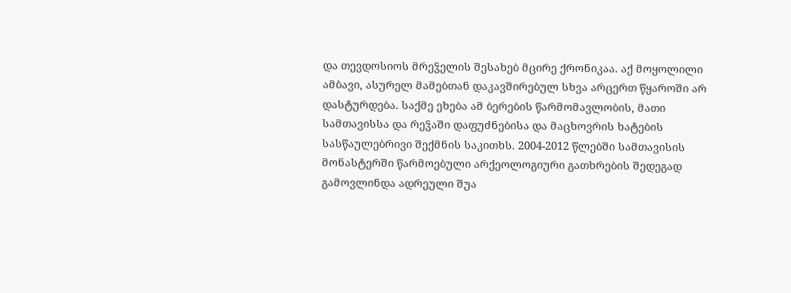და თევდოსიოს მრეჴელის შესახებ მცირე ქრონიკაა. აქ მოყოლილი ამბავი, ასურელ მამებთან დაკავშირებულ სხვა არცერთ წყაროში არ დასტურდება. საქმე ეხება ამ ბერების წარმომავლობის, მათი სამთავისსა და რეჴაში დაფუძნებისა და მაცხოვრის ხატების სასწაულებრივი შექმნის საკითხს. 2004-2012 წლებში სამთავისის მონასტერში წარმოებული არქეოლოგიური გათხრების შედეგად გამოვლინდა ადრეული შუა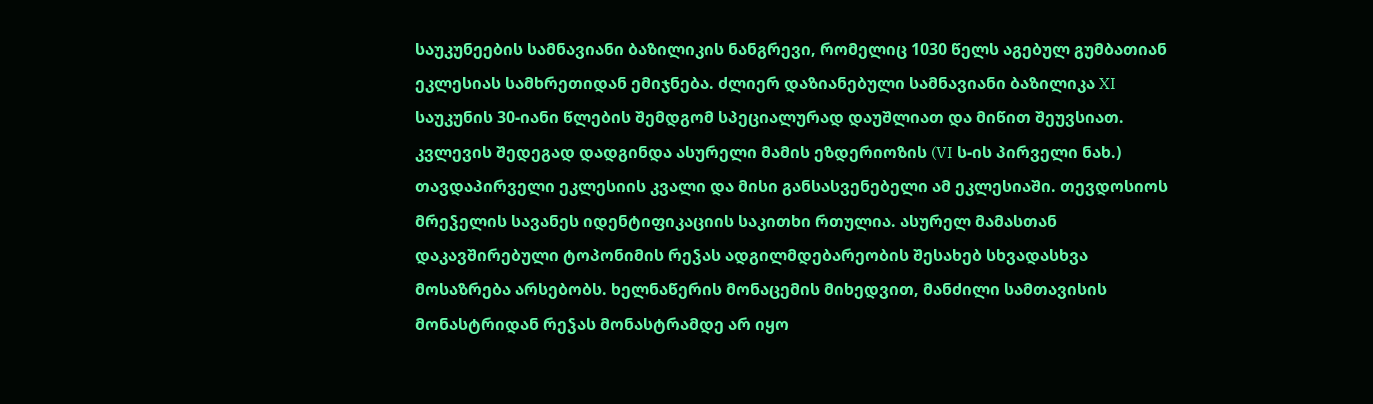საუკუნეების სამნავიანი ბაზილიკის ნანგრევი, რომელიც 1030 წელს აგებულ გუმბათიან ეკლესიას სამხრეთიდან ემიჯნება. ძლიერ დაზიანებული სამნავიანი ბაზილიკა XI საუკუნის 30-იანი წლების შემდგომ სპეციალურად დაუშლიათ და მიწით შეუვსიათ. კვლევის შედეგად დადგინდა ასურელი მამის ეზდერიოზის (VI ს-ის პირველი ნახ.) თავდაპირველი ეკლესიის კვალი და მისი განსასვენებელი ამ ეკლესიაში. თევდოსიოს მრეჴელის სავანეს იდენტიფიკაციის საკითხი რთულია. ასურელ მამასთან დაკავშირებული ტოპონიმის რეჴას ადგილმდებარეობის შესახებ სხვადასხვა მოსაზრება არსებობს. ხელნაწერის მონაცემის მიხედვით, მანძილი სამთავისის მონასტრიდან რეჴას მონასტრამდე არ იყო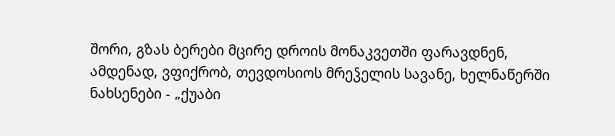შორი, გზას ბერები მცირე დროის მონაკვეთში ფარავდნენ, ამდენად, ვფიქრობ, თევდოსიოს მრეჴელის სავანე, ხელნაწერში ნახსენები - „ქუაბი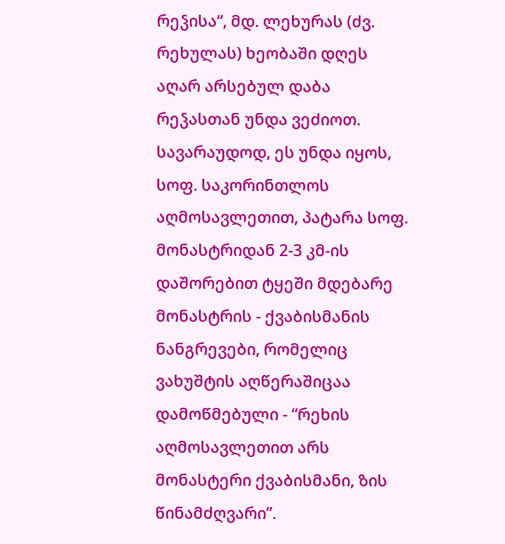რეჴისა“, მდ. ლეხურას (ძვ. რეხულას) ხეობაში დღეს აღარ არსებულ დაბა რეჴასთან უნდა ვეძიოთ. სავარაუდოდ, ეს უნდა იყოს, სოფ. საკორინთლოს აღმოსავლეთით, პატარა სოფ. მონასტრიდან 2-3 კმ-ის დაშორებით ტყეში მდებარე მონასტრის - ქვაბისმანის ნანგრევები, რომელიც ვახუშტის აღწერაშიცაა დამოწმებული - “რეხის აღმოსავლეთით არს მონასტერი ქვაბისმანი, ზის წინამძღვარი”.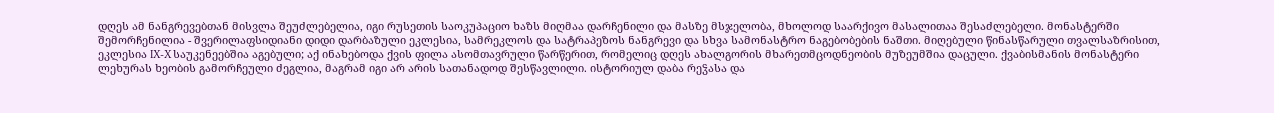დღეს ამ ნანგრევებთან მისვლა შეუძლებელია, იგი რუსეთის საოკუპაციო ხაზს მიღმაა დარჩენილი და მასზე მსჯელობა, მხოლოდ საარქივო მასალითაა შესაძლებელი. მონასტერში შემორჩენილია - შვერილაფსიდიანი დიდი დარბაზული ეკლესია, სამრეკლოს და სატრაპეზოს ნანგრევი და სხვა სამონასტრო ნაგებობების ნაშთი. მიღებული წინასწარული თვალსაზრისით, ეკლესია IX-X საუკენეებშია აგებული; აქ ინახებოდა ქვის ფილა ასომთავრული წარწერით, რომელიც დღეს ახალგორის მხარეთმცოდნეობის მუზეუმშია დაცული. ქვაბისმანის მონასტერი ლეხურას ხეობის გამორჩეული ძეგლია, მაგრამ იგი არ არის სათანადოდ შესწავლილი. ისტორიულ დაბა რეჴასა და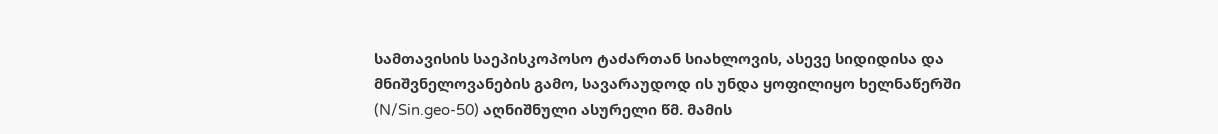სამთავისის საეპისკოპოსო ტაძართან სიახლოვის, ასევე სიდიდისა და მნიშვნელოვანების გამო, სავარაუდოდ ის უნდა ყოფილიყო ხელნაწერში (N/Sin.geo-50) აღნიშნული ასურელი წმ. მამის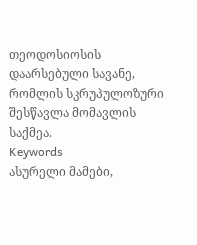თეოდოსიოსის დაარსებული სავანე, რომლის სკრუპულოზური შესწავლა მომავლის საქმეა.
Keywords
ასურელი მამები,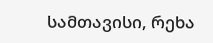სამთავისი, რეხა